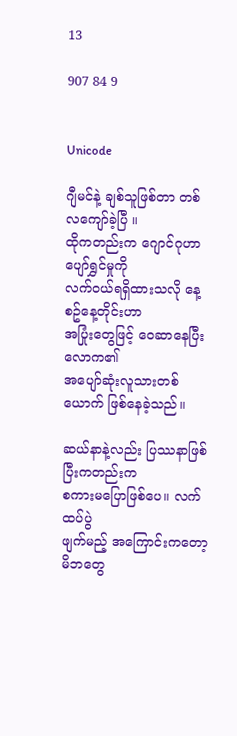13

907 84 9


Unicode

ဂျီမင်နဲ့ ချစ်သူဖြစ်တာ တစ်လကျော်ခဲ့ပြီ ။
ထိုကတည်းက ဂျောင်ဂုဟာ ပျော်ရွှင်မှုကို
လက်ဝယ်ရရှိထားသလို နေ့စဥ်နေ့တိုင်းဟာ
အပြုံးတွေဖြင့် ဝေဆာနေပြီး လောက၏
အပျော်ဆုံးလူသားတစ်ယောက် ဖြစ်နေခဲ့သည်။

ဆယ်နာနဲ့လည်း ပြဿနာဖြစ်ပြီးကတည်းက
စကားမပြောဖြစ်ပေ။ လက်ထပ်ပွဲ
ဖျက်မည့် အကြောင်းကတော့ မိဘတွေ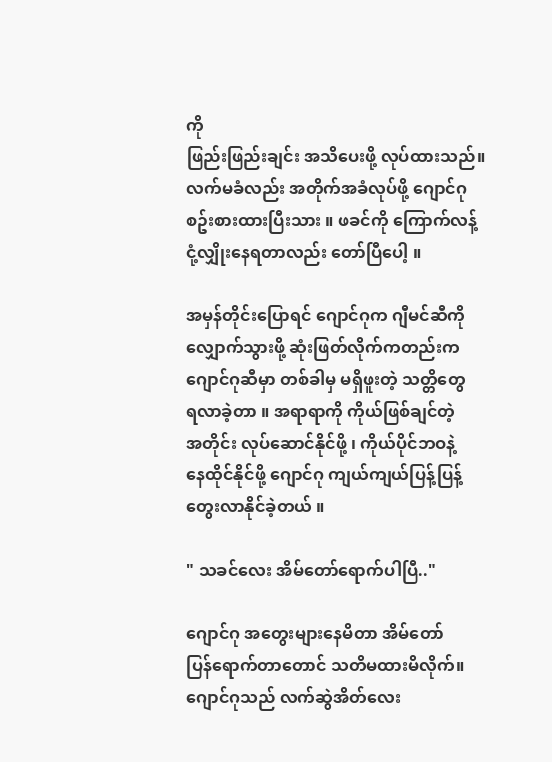ကို
ဖြည်းဖြည်းချင်း အသိပေးဖို့ လုပ်ထားသည်။
လက်မခံလည်း အတိုက်အခံလုပ်ဖို့ ဂျောင်ဂု
စဥ်းစားထားပြီးသား ။ ဖခင်ကို ကြောက်လန့်
ငုံ့လျှိုးနေရတာလည်း တော်ပြီပေါ့ ။

အမှန်တိုင်းပြောရင် ဂျောင်ဂုက ဂျီမင်ဆီကို
လျှောက်သွားဖို့ ဆုံးဖြတ်လိုက်ကတည်းက
ဂျောင်ဂုဆီမှာ တစ်ခါမှ မရှိဖူးတဲ့ သတ္တိတွေ
ရလာခဲ့တာ ။ အရာရာကို ကိုယ်ဖြစ်ချင်တဲ့
အတိုင်း လုပ်ဆောင်နိုင်ဖို့ ၊ ကိုယ်ပိုင်ဘဝနဲ့
နေထိုင်နိုင်ဖို့ ဂျောင်ဂု ကျယ်ကျယ်ပြန့်ပြန့်
တွေးလာနိုင်ခဲ့တယ် ။

" သခင်လေး အိမ်တော်ရောက်ပါပြီ.."

ဂျောင်ဂု အတွေးများနေမိတာ အိမ်တော်
ပြန်ရောက်တာတောင် သတိမထားမိလိုက်။
ဂျောင်ဂုသည် လက်ဆွဲအိတ်လေး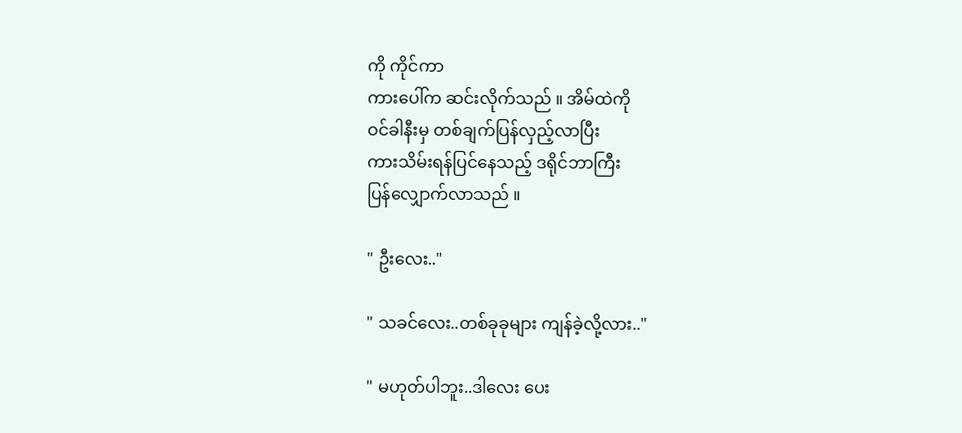ကို ကိုင်ကာ
ကားပေါ်က ဆင်းလိုက်သည် ။ အိမ်ထဲကို
ဝင်ခါနီးမှ တစ်ချက်ပြန်လှည့်လာပြီး
ကားသိမ်းရန်ပြင်နေသည့် ဒရိုင်ဘာကြီး
ပြန်လျှောက်လာသည် ။

" ဦးလေး.."

" သခင်လေး..တစ်ခုခုများ ကျန်ခဲ့လို့လား.."

" မဟုတ်ပါဘူး..ဒါလေး ပေး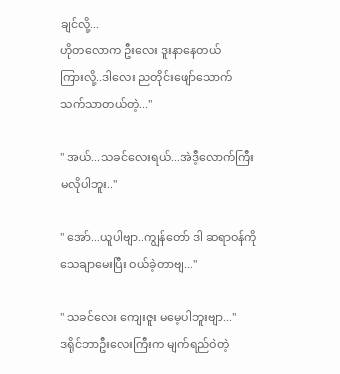ချင်လို့...
ဟိုတလောက ဦးလေး ဒူးနာနေတယ်
ကြားလို့..ဒါလေး ညတိုင်းဖျော်သောက်
သက်သာတယ်တဲ့..."

" အယ်...သခင်လေးရယ်...အဲဒီ့လောက်ကြီး
မလိုပါဘူး.."

" အော်...ယူပါဗျာ..ကျွန်တော် ဒါ ဆရာဝန်ကို
သေချာမေးပြီး ဝယ်ခဲ့တာဗျ..."

" သခင်လေး ကျေးဇူး မမေ့ပါဘူးဗျာ..."
ဒရိုင်ဘာဦးလေးကြီးက မျက်ရည်ဝဲတဲ့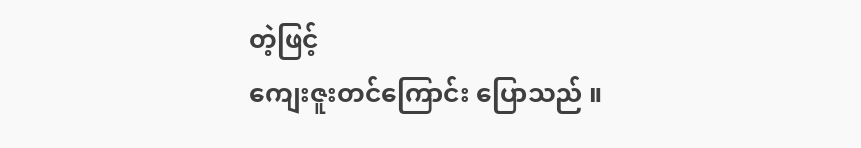တဲ့ဖြင့်
ကျေးဇူးတင်ကြောင်း ပြောသည် ။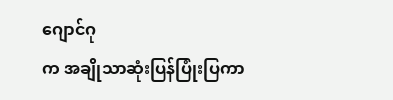ဂျောင်ဂု
က အချိုသာဆုံးပြန်ပြုံးပြကာ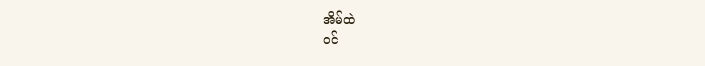အိမ်ထဲ
ဝင်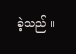ခဲ့သည် ။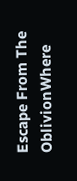Escape From The OblivionWhere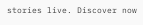stories live. Discover now